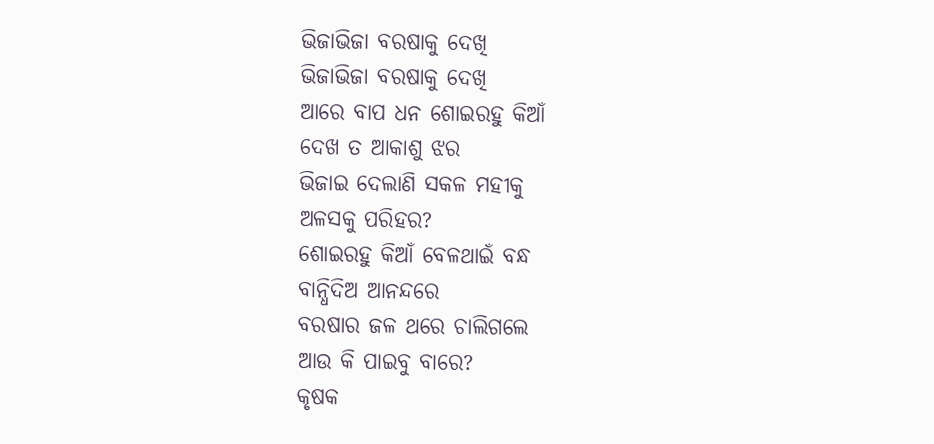ଭିଜାଭିଜା ବରଷାକୁ ଦେଖି
ଭିଜାଭିଜା ବରଷାକୁ ଦେଖି
ଆରେ ବାପ ଧନ ଶୋଇରହୁ କିଆଁ
ଦେଖ ତ ଆକାଶୁ ଝର
ଭିଜାଇ ଦେଲାଣି ସକଳ ମହୀକୁ
ଅଳସକୁ ପରିହର?
ଶୋଇରହୁ କିଆଁ ବେଳଥାଇଁ ବନ୍ଧ
ବାନ୍ଧିଦିଅ ଆନନ୍ଦରେ
ବରଷାର ଜଳ ଥରେ ଚାଲିଗଲେ
ଆଉ କି ପାଇବୁ ବାରେ?
କୃଷକ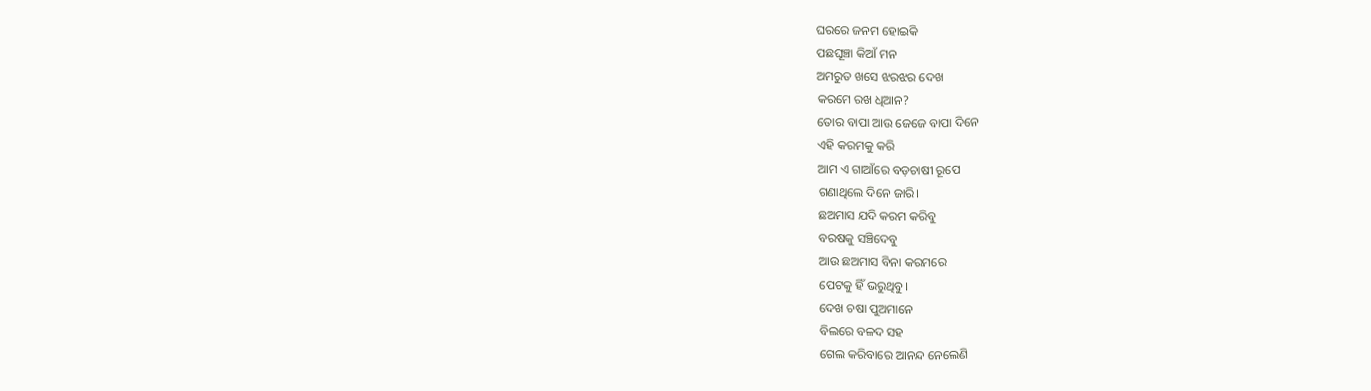ଘରରେ ଜନମ ହୋଇକି
ପଛଘୂଞ୍ଚା କିଆଁ ମନ
ଅମରୁତ ଖସେ ଝରଝର ଦେଖ
କରମେ ରଖ ଧିଆନ?
ତୋର ବାପା ଆଉ ଜେଜେ ବାପା ଦିନେ
ଏହି କରମକୁ କରି
ଆମ ଏ ଗାଆଁରେ ବଡ଼ଚାଷୀ ରୂପେ
ଗଣାଥିଲେ ଦିନେ ଜାରି।
ଛଅମାସ ଯଦି କରମ କରିବୁ
ବରଷକୁ ସଞ୍ଚିଦେବୁ
ଆଉ ଛଅମାସ ବିନା କରମରେ
ପେଟକୁ ହିଁ ଭରୁଥିବୁ।
ଦେଖ ଚଷା ପୁଅମାନେ
ବିଲରେ ବଳଦ ସହ
ଗେଲ କରିବାରେ ଆନନ୍ଦ ନେଲେଣି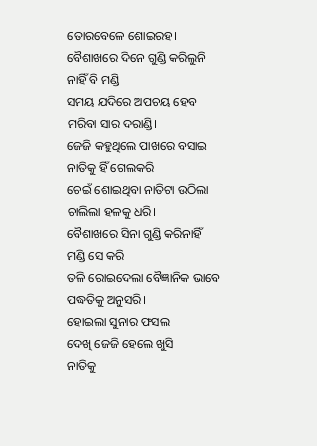ତୋରବେଳେ ଶୋଇରହ।
ବୈଶାଖରେ ଦିନେ ଗୁଣ୍ଡି କରିଲୁନି
ନାହିଁ ବି ମଣ୍ଡି
ସମୟ ଯଦିରେ ଅପଚୟ ହେବ
ମରିବା ସାର ଦରାଣ୍ଡି।
ଜେଜି କହୁଥିଲେ ପାଖରେ ବସାଇ
ନାତିକୁ ହିଁ ଗେଲକରି
ଚେଇଁ ଶୋଇଥିବା ନାତିଟା ଉଠିଲା
ଚାଲିଲା ହଳକୁ ଧରି।
ବୈଶାଖରେ ସିନା ଗୁଣ୍ଡି କରିନାହିଁ
ମଣ୍ଡି ସେ କରି
ତଳି ରୋଇଦେଲା ବୈଜ୍ଞାନିକ ଭାବେ
ପଦ୍ଧତିକୁ ଅନୁସରି।
ହୋଇଲା ସୁନାର ଫସଲ
ଦେଖି ଜେଜି ହେଲେ ଖୁସି
ନାତିକୁ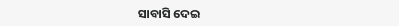ସାବାସି ଦେଇ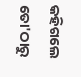କହିଗଲେ
ତୋ'ଠାରୁ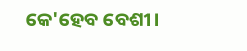କେ'ହେବ ବେଶୀ।